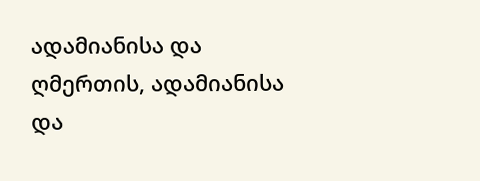ადამიანისა და ღმერთის, ადამიანისა და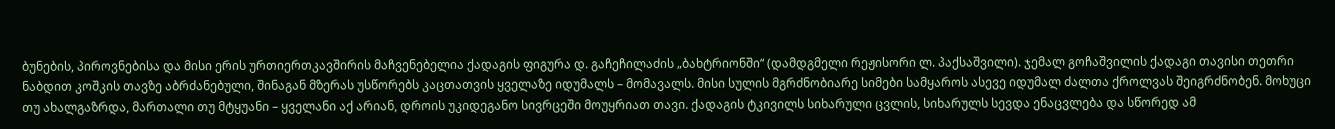ბუნების, პიროვნებისა და მისი ერის ურთიერთკავშირის მაჩვენებელია ქადაგის ფიგურა დ. გაჩეჩილაძის „ბახტრიონში“ (დამდგმელი რეჟისორი ლ. პაქსაშვილი). ჯემალ გოჩაშვილის ქადაგი თავისი თეთრი ნაბდით კოშკის თავზე აბრძანებული, შინაგან მზერას უსწორებს კაცთათვის ყველაზე იდუმალს – მომავალს. მისი სულის მგრძნობიარე სიმები სამყაროს ასევე იდუმალ ძალთა ქროლვას შეიგრძნობენ. მოხუცი თუ ახალგაზრდა, მართალი თუ მტყუანი – ყველანი აქ არიან, დროის უკიდეგანო სივრცეში მოუყრიათ თავი. ქადაგის ტკივილს სიხარული ცვლის, სიხარულს სევდა ენაცვლება და სწორედ ამ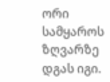ორი სამყაროს ზღვარზე დგას იგი.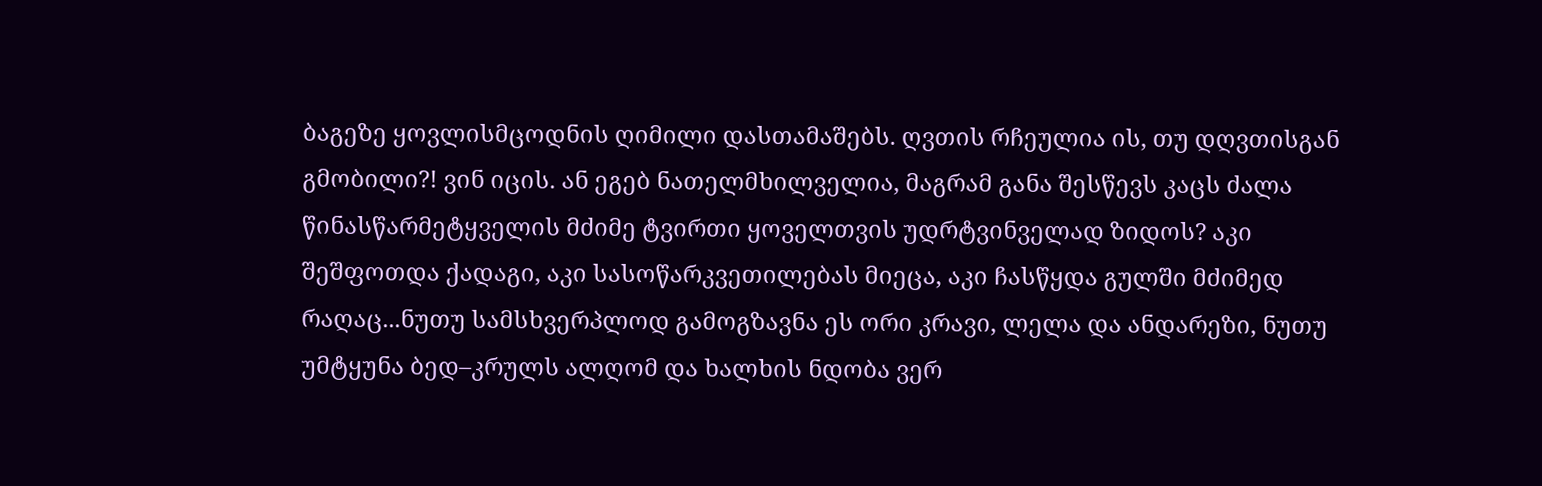ბაგეზე ყოვლისმცოდნის ღიმილი დასთამაშებს. ღვთის რჩეულია ის, თუ დღვთისგან გმობილი?! ვინ იცის. ან ეგებ ნათელმხილველია, მაგრამ განა შესწევს კაცს ძალა წინასწარმეტყველის მძიმე ტვირთი ყოველთვის უდრტვინველად ზიდოს? აკი შეშფოთდა ქადაგი, აკი სასოწარკვეთილებას მიეცა, აკი ჩასწყდა გულში მძიმედ რაღაც...ნუთუ სამსხვერპლოდ გამოგზავნა ეს ორი კრავი, ლელა და ანდარეზი, ნუთუ უმტყუნა ბედ–კრულს ალღომ და ხალხის ნდობა ვერ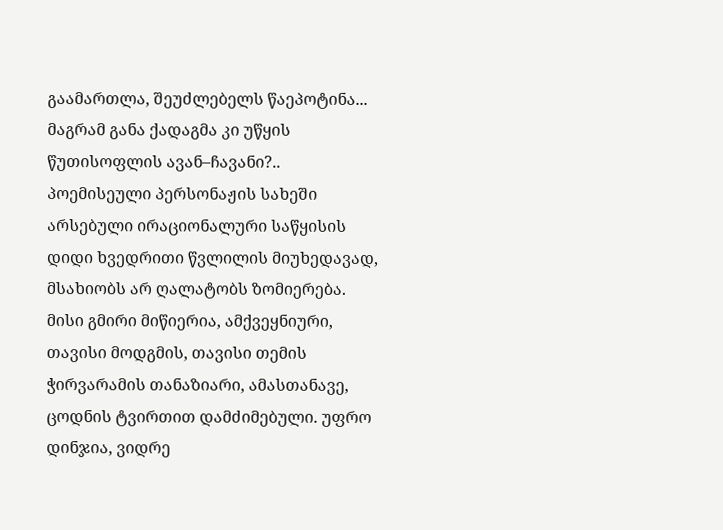გაამართლა, შეუძლებელს წაეპოტინა... მაგრამ განა ქადაგმა კი უწყის წუთისოფლის ავან–ჩავანი?..
პოემისეული პერსონაჟის სახეში არსებული ირაციონალური საწყისის დიდი ხვედრითი წვლილის მიუხედავად, მსახიობს არ ღალატობს ზომიერება. მისი გმირი მიწიერია, ამქვეყნიური, თავისი მოდგმის, თავისი თემის ჭირვარამის თანაზიარი, ამასთანავე, ცოდნის ტვირთით დამძიმებული. უფრო დინჯია, ვიდრე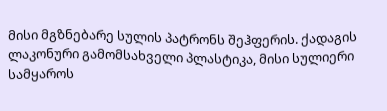მისი მგზნებარე სულის პატრონს შეჰფერის. ქადაგის ლაკონური გამომსახველი პლასტიკა, მისი სულიერი სამყაროს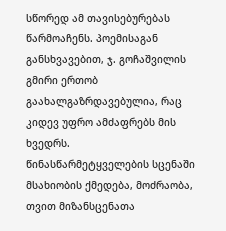სწორედ ამ თავისებურებას წარმოაჩენს. პოემისაგან განსხვავებით, ჯ. გოჩაშვილის გმირი ერთობ გაახალგაზრდავებულია, რაც კიდევ უფრო ამძაფრებს მის ხვედრს. წინასწარმეტყველების სცენაში მსახიობის ქმედება, მოძრაობა, თვით მიზანსცენათა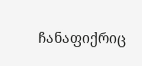ჩანაფიქრიც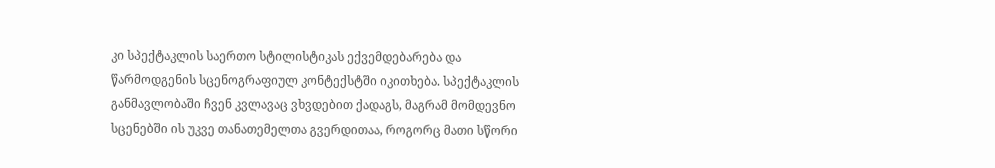კი სპექტაკლის საერთო სტილისტიკას ექვემდებარება და წარმოდგენის სცენოგრაფიულ კონტექსტში იკითხება. სპექტაკლის განმავლობაში ჩვენ კვლავაც ვხვდებით ქადაგს, მაგრამ მომდევნო სცენებში ის უკვე თანათემელთა გვერდითაა, როგორც მათი სწორი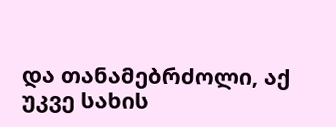და თანამებრძოლი, აქ უკვე სახის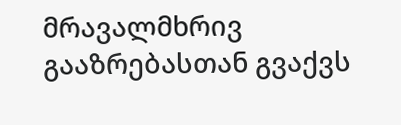მრავალმხრივ გააზრებასთან გვაქვს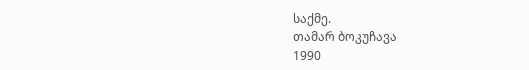საქმე.
თამარ ბოკუჩავა
1990